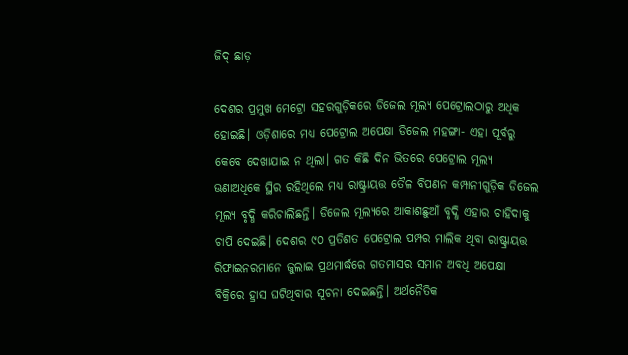ଜିଦ୍‌ ଛାଡ଼

ଦେଶର ପ୍ରମୁଖ ମେଟ୍ରୋ ସହରଗୁଡ଼ିକରେ ଡିଜେଲ ମୂଲ୍ୟ ପେଟ୍ରୋଲଠାରୁ ଅଧିକ ହୋଇଛି। ଓଡ଼ିଶାରେ ମଧ୍ୟ ପେଟ୍ରୋଲ ଅପେକ୍ଷା ଡିଜେଲ ମହଙ୍ଗା- ଏହା ପୂର୍ବରୁ କେବେ ଦେଖାଯାଇ ନ ଥିଲା। ଗତ କିଛି ଦିନ ଭିତରେ ପେଟ୍ରୋଲ ମୂଲ୍ୟ ଊଣାଅଧିକେ ସ୍ଥିର ରହିଥିଲେ ମଧ୍ୟ ରାଷ୍ଟ୍ରାୟତ୍ତ ତୈଳ ବିପଣନ କମ୍ପାନୀଗୁଡ଼ିକ ଡିଜେଲ ମୂଲ୍ୟ ବୃଦ୍ଧି କରିଚାଲିଛନ୍ତି। ଡିଜେଲ ମୂଲ୍ୟରେ ଆକାଶଛୁଆଁ ବୃଦ୍ଧି ଏହାର ଚାହିଦାକୁ ଚାପି ଦେଇଛି। ଦେଶର ୯୦ ପ୍ରତିଶତ ପେଟ୍ରୋଲ ପମ୍ପର ମାଲିକ ଥିବା ରାଷ୍ଟ୍ରାୟତ୍ତ ରିଫାଇନରମାନେ ଜୁଲାଇ ପ୍ରଥମାର୍ଦ୍ଧରେ ଗତମାସର ସମାନ ଅବଧି ଅପେକ୍ଷା ବିକ୍ରିରେ ହ୍ରାସ ଘଟିଥିବାର ସୂଚନା ଦେଇଛନ୍ତି। ଅର୍ଥନୈତିକ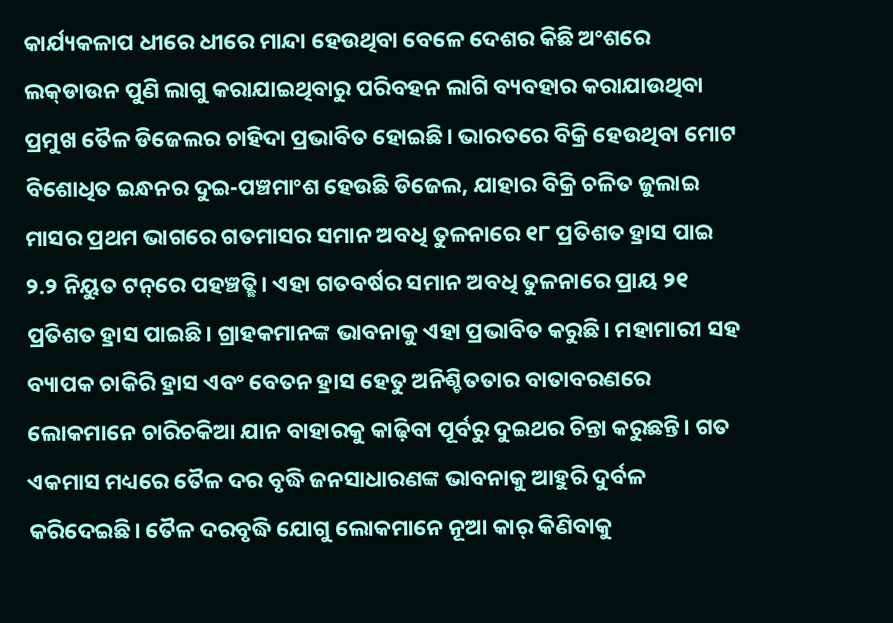କାର୍ଯ୍ୟକଳାପ ଧୀରେ ଧୀରେ ମାନ୍ଦା ହେଉଥିବା ବେଳେ ଦେଶର କିଛି ଅଂଶରେ ଲକ୍‌ଡାଉନ ପୁଣି ଲାଗୁ କରାଯାଇଥିବାରୁ ପରିବହନ ଲାଗି ବ୍ୟବହାର କରାଯାଉଥିବା ପ୍ରମୁଖ ତୈଳ ଡିଜେଲର ଚାହିଦା ପ୍ରଭାବିତ ହୋଇଛି। ଭାରତରେ ବିକ୍ରି ହେଉଥିବା ମୋଟ ବିଶୋଧିତ ଇନ୍ଧନର ଦୁଇ-ପଞ୍ଚମାଂଶ ହେଉଛି ଡିଜେଲ, ଯାହାର ବିକ୍ରି ଚଳିତ ଜୁଲାଇ ମାସର ପ୍ରଥମ ଭାଗରେ ଗତମାସର ସମାନ ଅବଧି ତୁଳନାରେ ୧୮ ପ୍ରତିଶତ ହ୍ରାସ ପାଇ ୨.୨ ନିୟୁତ ଟନ୍‌ରେ ପହଞ୍ଚତ୍ଛି। ଏହା ଗତବର୍ଷର ସମାନ ଅବଧି ତୁଳନାରେ ପ୍ରାୟ ୨୧ ପ୍ରତିଶତ ହ୍ରାସ ପାଇଛି। ଗ୍ରାହକମାନଙ୍କ ଭାବନାକୁ ଏହା ପ୍ରଭାବିତ କରୁଛି। ମହାମାରୀ ସହ ବ୍ୟାପକ ଚାକିରି ହ୍ରାସ ଏବଂ ବେତନ ହ୍ରାସ ହେତୁ ଅନିଶ୍ଚିତତାର ବାତାବରଣରେ ଲୋକମାନେ ଚାରିଚକିଆ ଯାନ ବାହାରକୁ କାଢ଼ିବା ପୂର୍ବରୁ ଦୁଇଥର ଚିନ୍ତା କରୁଛନ୍ତି। ଗତ ଏକମାସ ମଧ୍ୟରେ ତୈଳ ଦର ବୃଦ୍ଧି ଜନସାଧାରଣଙ୍କ ଭାବନାକୁ ଆହୁରି ଦୁର୍ବଳ କରିଦେଇଛି। ତୈଳ ଦରବୃଦ୍ଧି ଯୋଗୁ ଲୋକମାନେ ନୂଆ କାର୍‌ କିଣିବାକୁ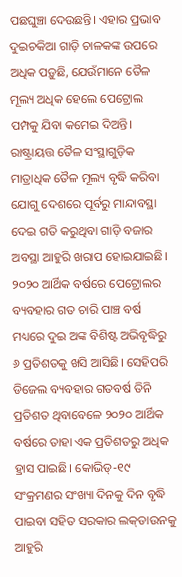ପଛଘୁଞ୍ଚା ଦେଉଛନ୍ତି। ଏହାର ପ୍ରଭାବ ଦୁଇଚକିଆ ଗାଡ଼ି ଚାଳକଙ୍କ ଉପରେ ଅଧିକ ପଡ଼ୁଛି, ଯେଉଁମାନେ ତୈଳ ମୂଲ୍ୟ ଅଧିକ ହେଲେ ପେଟ୍ରୋଲ ପମ୍ପକୁ ଯିବା କମେଇ ଦିଅନ୍ତି। ରାଷ୍ଟ୍ରାୟତ୍ତ ତୈଳ ସଂସ୍ଥାଗୁଡ଼ିକ ମାତ୍ରାଧିକ ତୈଳ ମୂଲ୍ୟ ବୃଦ୍ଧି କରିବା ଯୋଗୁ ଦେଶରେ ପୂର୍ବରୁ ମାନ୍ଦାବସ୍ଥା ଦେଇ ଗତି କରୁଥିବା ଗାଡ଼ି ବଜାର ଅବସ୍ଥା ଆହୁରି ଖରାପ ହୋଇଯାଇଛି। ୨୦୨୦ ଆର୍ଥିକ ବର୍ଷରେ ପେଟ୍ରୋଲର ବ୍ୟବହାର ଗତ ଚାରି ପାଞ୍ଚ ବର୍ଷ ମଧ୍ୟରେ ଦୁଇ ଅଙ୍କ ବିଶିଷ୍ଟ ଅଭିବୃଦ୍ଧିରୁ ୬ ପ୍ରତିଶତକୁ ଖସି ଆସିଛି। ସେହିପରି ଡିଜେଲ ବ୍ୟବହାର ଗତବର୍ଷ ତିନି ପ୍ରତିଶତ ଥିବାବେଳେ ୨୦୨୦ ଆର୍ଥିକ ବର୍ଷରେ ତାହା ଏକ ପ୍ରତିଶତରୁ ଅଧିକ ହ୍ରାସ ପାଇଛି। କୋଭିଡ୍‌-୧୯ ସଂକ୍ରମଣର ସଂଖ୍ୟା ଦିନକୁ ଦିନ ବୃଦ୍ଧି ପାଇବା ସହିତ ସରକାର ଲକ୍‌ଡାଉନକୁ ଆହୁରି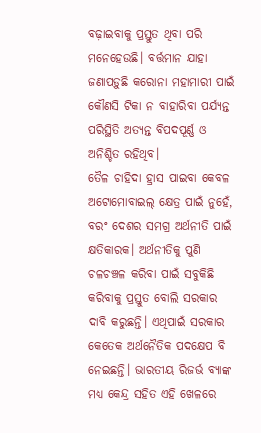ବଢ଼ାଇବାକୁ ପ୍ରସ୍ତୁତ ଥିବା ପରି ମନେହେଉଛି। ବର୍ତ୍ତମାନ ଯାହା ଜଣାପଡ଼ୁଛି କରୋନା ମହାମାରୀ ପାଇଁ କୌଣସି ଟିକା ନ ବାହାରିବା ପର୍ଯ୍ୟନ୍ତ ପରିସ୍ଥିତି ଅତ୍ୟନ୍ତ ବିପଦପୂର୍ଣ୍ଣ ଓ ଅନିଶ୍ଚିତ ରହିଥିବ।
ତୈଳ ଚାହିଦା ହ୍ରାସ ପାଇବା କେବଳ ଅଟୋମୋବାଇଲ୍‌ କ୍ଷେତ୍ର ପାଇଁ ନୁହେଁ, ବରଂ ଦେଶର ସମଗ୍ର ଅର୍ଥନୀତି ପାଇଁ କ୍ଷତିକାରକ। ଅର୍ଥନୀତିକୁ ପୁଣି ଚଳଚଞ୍ଚଳ କରିବା ପାଇଁ ସବୁକିଛି କରିବାକୁ ପ୍ରସ୍ତୁତ ବୋଲି ସରକାର ଦାବି କରୁଛନ୍ତି। ଏଥିପାଇଁ ସରକାର କେତେକ ଅର୍ଥନୈତିକ ପଦକ୍ଷେପ ବି ନେଇଛନ୍ତି। ଭାରତୀୟ ରିଜର୍ଭ ବ୍ୟାଙ୍କ ମଧ୍ୟ କେନ୍ଦ୍ର ସହିତ ଏହି ଖେଳରେ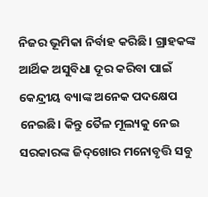ନିଜର ଭୂମିକା ନିର୍ବାହ କରିଛି। ଗ୍ରାହକଙ୍କ ଆର୍ଥିକ ଅସୁବିଧା ଦୂର କରିବା ପାଇଁ କେନ୍ଦ୍ରୀୟ ବ୍ୟାଙ୍କ ଅନେକ ପଦକ୍ଷେପ ନେଇଛି। କିନ୍ତୁ ତୈଳ ମୂଲ୍ୟକୁ ନେଇ ସରକାରଙ୍କ ଜିଦ୍‌ଖୋର ମନୋବୃତ୍ତି ସବୁ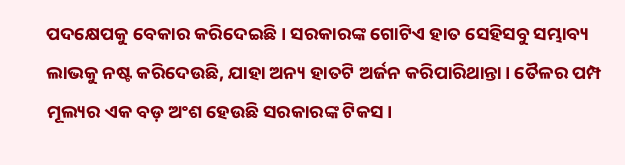ପଦକ୍ଷେପକୁ ବେକାର କରିଦେଇଛି। ସରକାରଙ୍କ ଗୋଟିଏ ହାତ ସେହିସବୁ ସମ୍ଭାବ୍ୟ ଲାଭକୁ ନଷ୍ଟ କରିଦେଉଛି, ଯାହା ଅନ୍ୟ ହାତଟି ଅର୍ଜନ କରିପାରିଥାନ୍ତା। ତୈଳର ପମ୍ପ ମୂଲ୍ୟର ଏକ ବଡ଼ ଅଂଶ ହେଉଛି ସରକାରଙ୍କ ଟିକସ।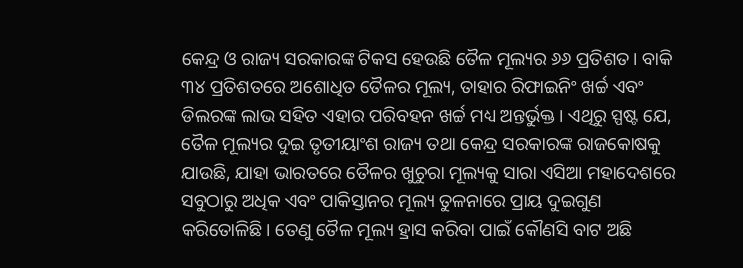କେନ୍ଦ୍ର ଓ ରାଜ୍ୟ ସରକାରଙ୍କ ଟିକସ ହେଉଛି ତୈଳ ମୂଲ୍ୟର ୬୬ ପ୍ରତିଶତ। ବାକି ୩୪ ପ୍ରତିଶତରେ ଅଶୋଧିତ ତୈଳର ମୂଲ୍ୟ, ତାହାର ରିଫାଇନିଂ ଖର୍ଚ୍ଚ ଏବଂ ଡିଲରଙ୍କ ଲାଭ ସହିତ ଏହାର ପରିବହନ ଖର୍ଚ୍ଚ ମଧ୍ୟ ଅନ୍ତର୍ଭୁକ୍ତ। ଏଥିରୁ ସ୍ପଷ୍ଟ ଯେ, ତୈଳ ମୂଲ୍ୟର ଦୁଇ ତୃତୀୟାଂଶ ରାଜ୍ୟ ତଥା କେନ୍ଦ୍ର ସରକାରଙ୍କ ରାଜକୋଷକୁ ଯାଉଛି, ଯାହା ଭାରତରେ ତୈଳର ଖୁଚୁରା ମୂଲ୍ୟକୁ ସାରା ଏସିଆ ମହାଦେଶରେ ସବୁଠାରୁ ଅଧିକ ଏବଂ ପାକିସ୍ତାନର ମୂଲ୍ୟ ତୁଳନାରେ ପ୍ରାୟ ଦୁଇଗୁଣ କରିତୋଳିଛି। ତେଣୁ ତୈଳ ମୂଲ୍ୟ ହ୍ରାସ କରିବା ପାଇଁ କୌଣସି ବାଟ ଅଛି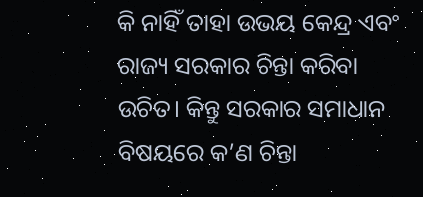କି ନାହିଁ ତାହା ଉଭୟ କେନ୍ଦ୍ର ଏବଂ ରାଜ୍ୟ ସରକାର ଚିନ୍ତା କରିବା ଉଚିତ। କିନ୍ତୁ ସରକାର ସମାଧାନ ବିଷୟରେ କ’ଣ ଚିନ୍ତା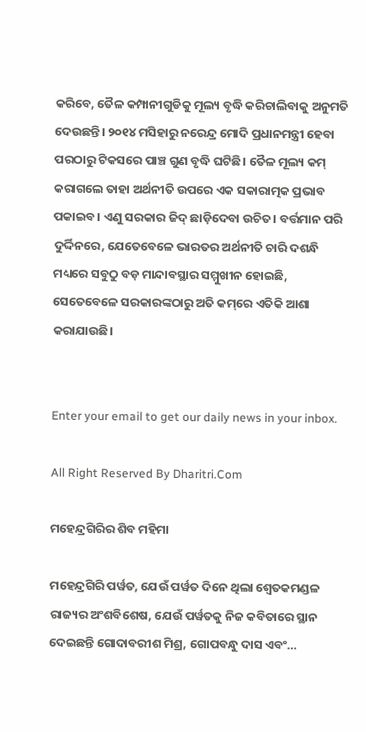କରିବେ, ତୈଳ କମ୍ପାନୀଗୁଡିକୁ ମୂଲ୍ୟ ବୃଦ୍ଧି କରିଚାଲିବାକୁ ଅନୁମତି ଦେଉଛନ୍ତି। ୨୦୧୪ ମସିହାରୁ ନରେନ୍ଦ୍ର ମୋଦି ପ୍ରଧାନମନ୍ତ୍ରୀ ହେବା ପରଠାରୁ ଟିକସରେ ପାଞ୍ଚ ଗୁଣ ବୃଦ୍ଧି ଘଟିଛି। ତୈଳ ମୂଲ୍ୟ କମ୍‌ କରାଗଲେ ତାହା ଅର୍ଥନୀତି ଉପରେ ଏକ ସକାରାତ୍ମକ ପ୍ରଭାବ ପକାଇବ। ଏଣୁ ସରକାର ଜିଦ୍‌ ଛାଡ଼ିଦେବା ଉଚିତ। ବର୍ତ୍ତମାନ ପରି ଦୁର୍ଦ୍ଦିନରେ, ଯେତେବେଳେ ଭାରତର ଅର୍ଥନୀତି ଚାରି ଦଶନ୍ଧି ମଧ୍ୟରେ ସବୁଠୁ ବଡ଼ ମାନ୍ଦାବସ୍ଥାର ସମ୍ମୁଖୀନ ହୋଇଛି, ସେତେବେଳେ ସରକାରଙ୍କଠାରୁ ଅତି କମ୍‌ରେ ଏତିକି ଆଶା କରାଯାଉଛି।


Enter your email to get our daily news in your inbox.

All Right Reserved By Dharitri.Com

ମହେନ୍ଦ୍ରଗିରିର ଶିବ ମହିମା

ମହେନ୍ଦ୍ରଗିରି ପର୍ୱତ, ଯେଉଁ ପର୍ୱତ ଦିନେ ଥିଲା ଶ୍ୱେତକମଣ୍ଡଳ ରାଜ୍ୟର ଅଂଶବିଶେଷ, ଯେଉଁ ପର୍ୱତକୁ ନିଜ କବିତାରେ ସ୍ଥାନ ଦେଇଛନ୍ତି ଗୋଦାବରୀଶ ମିଶ୍ର, ଗୋପବନ୍ଧୁ ଦାସ ଏବଂ…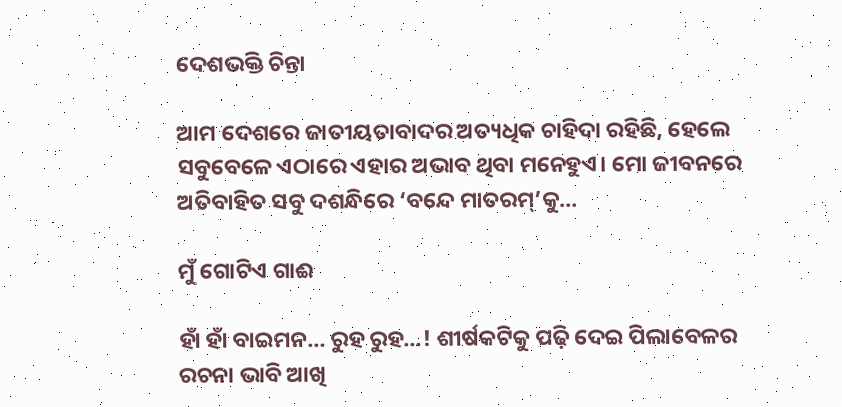ଦେଶଭକ୍ତି ଚିନ୍ତା

ଆମ ଦେଶରେ ଜାତୀୟତାବାଦର ଅତ୍ୟଧିକ ଚାହିଦା ରହିଛି, ହେଲେ ସବୁବେଳେ ଏଠାରେ ଏହାର ଅଭାବ ଥିବା ମନେହୁଏ। ମୋ ଜୀବନରେ ଅତିବାହିତ ସବୁ ଦଶନ୍ଧିରେ ‘ବନ୍ଦେ ମାତରମ୍‌’କୁ…

ମୁଁ ଗୋଟିଏ ଗାଈ

ହାଁ ହାଁ ବାଇମନ… ରୁହ ରୁହ…! ଶୀର୍ଷକଟିକୁ ପଢ଼ି ଦେଇ ପିଲାବେଳର ରଚନା ଭାବି ଆଖି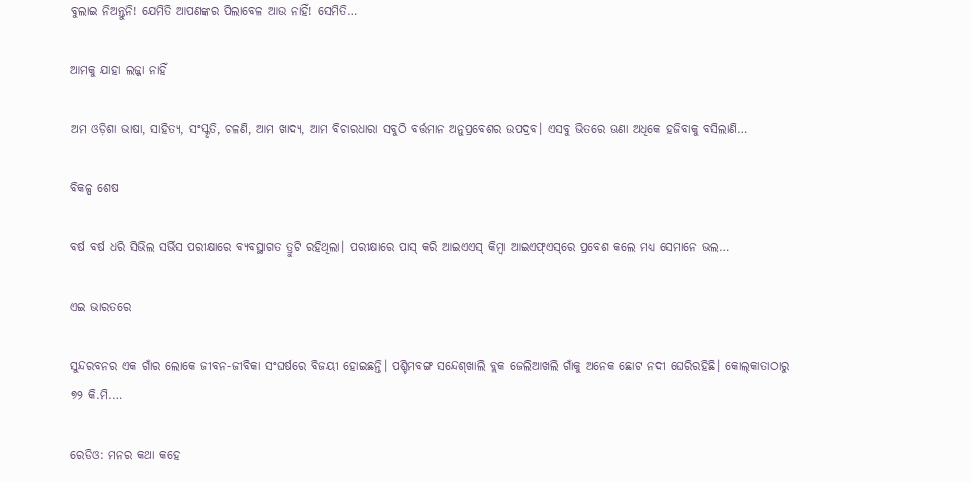ବୁଲାଇ ନିଅନ୍ତୁନି! ଯେମିତି ଆପଣଙ୍କର ପିଲାବେଳ ଆଉ ନାହିଁ! ସେମିତି…

ଆମକୁ ଯାହା ଲଜ୍ଜା ନାହିଁ

ଅମ ଓଡ଼ିଶା ଭାଷା, ସାହିତ୍ୟ, ସଂସ୍କୃତି, ଚଳଣି, ଆମ ଖାଦ୍ୟ, ଆମ ବିଚାରଧାରା ସବୁଠି ବର୍ତ୍ତମାନ ଅନୁପ୍ରବେଶର ଉପଦ୍ରବ। ଏସବୁ ଭିତରେ ଊଣା ଅଧିକେ ହଜିବାକୁ ବସିଲାଣି…

ବିକଳ୍ପ ଶେଷ

ବର୍ଷ ବର୍ଷ ଧରି ସିଭିଲ ସର୍ଭିସ ପରୀକ୍ଷାରେ ବ୍ୟବସ୍ଥାଗତ ତ୍ରୁଟି ରହିଥିଲା। ପରୀକ୍ଷାରେ ପାସ୍‌ କରି ଆଇଏଏସ୍‌ କିମ୍ବା ଆଇଏଫ୍‌ଏସ୍‌ରେ ପ୍ରବେଶ କଲେ ମଧ୍ୟ ସେମାନେ ଭଲ…

ଏଇ ଭାରତରେ

ସୁନ୍ଦରବନର ଏକ ଗାଁର ଲୋକେ ଜୀବନ-ଜୀବିକା ସଂଘର୍ଷରେ ବିଜୟୀ ହୋଇଛନ୍ତି। ପଶ୍ଚିମବଙ୍ଗ ସନ୍ଦେଶ୍‌ଖାଲି ବ୍ଲକ ଜେଲିଆଖଲି ଗାଁକୁ ଅନେକ ଛୋଟ ନଦୀ ଘେରିରହିଛି। କୋଲ୍‌କାତାଠାରୁ ୭୨ କି.ମି.…

ରେଡିଓ: ମନର କଥା କହେ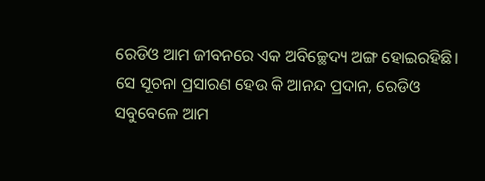ରେଡିଓ ଆମ ଜୀବନରେ ଏକ ଅବିଚ୍ଛେଦ୍ୟ ଅଙ୍ଗ ହୋଇରହିଛି। ସେ ସୂଚନା ପ୍ରସାରଣ ହେଉ କି ଆନନ୍ଦ ପ୍ରଦାନ, ରେଡିଓ ସବୁବେଳେ ଆମ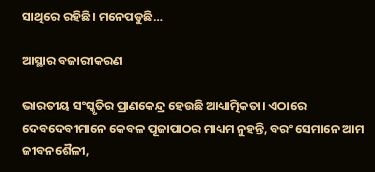ସାଥିରେ ରହିଛି। ମନେପଡୁଛି…

ଆସ୍ଥାର ବଜାରୀକରଣ

ଭାରତୀୟ ସଂସ୍କୃତିର ପ୍ରାଣକେନ୍ଦ୍ର ହେଉଛି ଆଧ୍ୟାତ୍ମିକତା। ଏଠାରେ ଦେବଦେବୀମାନେ କେବଳ ପୂଜାପାଠର ମାଧ୍ୟମ ନୁହନ୍ତି, ବରଂ ସେମାନେ ଆମ ଜୀବନଶୈଳୀ,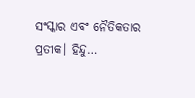ସଂସ୍କାର ଏବଂ ନୈତିକତାର ପ୍ରତୀକ। ହିନ୍ଦୁ…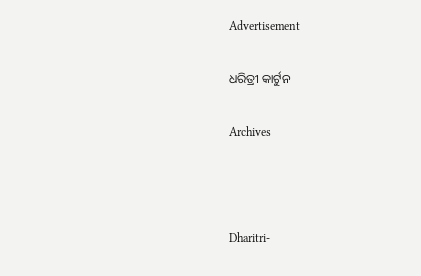Advertisement

ଧରିତ୍ରୀ କାର୍ଟୁନ

Archives



Dharitri-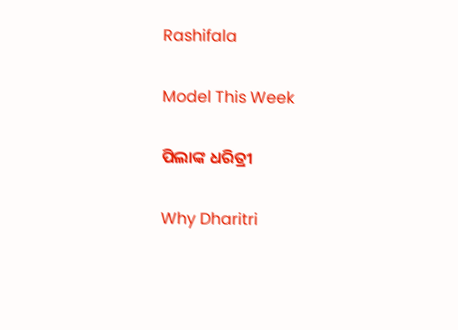Rashifala

Model This Week

ପିଲାଙ୍କ ଧରିତ୍ରୀ

Why Dharitri